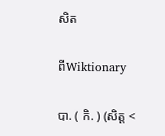សិត

ពីWiktionary

បា. ( កិ. ) (សិត្ត <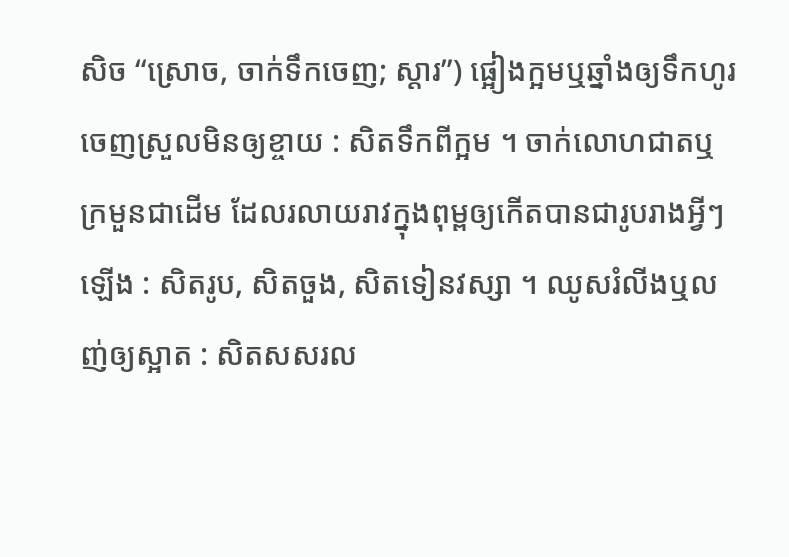សិច “ស្រោច, ចាក់ទឹកចេញ; ស្ដារ”) ផ្អៀងក្អមឬឆ្នាំងឲ្យទឹកហូរចេញស្រួលមិនឲ្យខ្ចាយ : សិតទឹកពីក្អម ។ ចាក់លោហជាតឬក្រមួនជាដើម ដែលរលាយរាវក្នុងពុម្ពឲ្យកើតបានជារូបរាងអ្វីៗឡើង : សិតរូប, សិតចួង, សិតទៀនវស្សា ។ ឈូសរំលីងឬលញ់ឲ្យស្អាត : សិតសសរល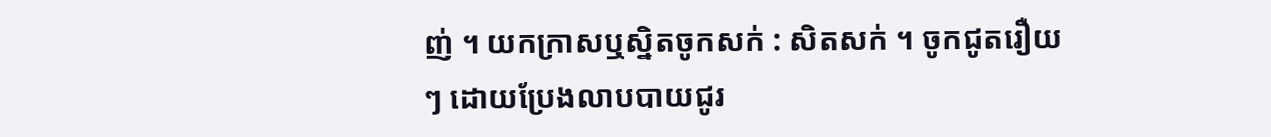ញ់ ។ យកក្រាសឬស្និតចូកសក់ : សិតសក់ ។ ចូកជូតរឿយៗ ដោយប្រែងលាបបាយជូរ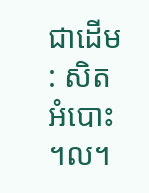ជាដើម : សិតអំបោះ ។ល។